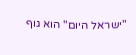"ישראל היום" הוא גוף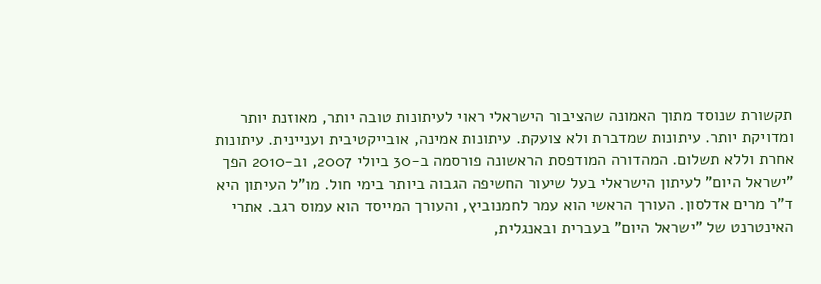תקשורת שנוסד מתוך האמונה שהציבור הישראלי ראוי לעיתונות טובה יותר, מאוזנת יותר ומדויקת יותר. עיתונות שמדברת ולא צועקת. עיתונות אמינה, אובייקטיבית ועניינית. עיתונות אחרת וללא תשלום. המהדורה המודפסת הראשונה פורסמה ב-30 ביולי 2007, וב-2010 הפך "ישראל היום" לעיתון הישראלי בעל שיעור החשיפה הגבוה ביותר בימי חול. מו"ל העיתון היא ד"ר מרים אדלסון. העורך הראשי הוא עמר לחמנוביץ, והעורך המייסד הוא עמוס רגב. אתרי האינטרנט של "ישראל היום" בעברית ובאנגלית,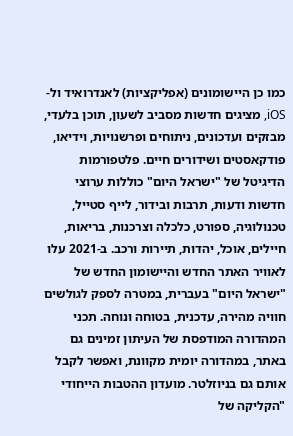כמו כן היישומונים (אפליקציות) לאנדרואיד ול-iOS, מציגים חדשות מסביב לשעון, תוכן בלעדי, מבזקים ועדכונים, ניתוחים ופרשנויות, וידיאו, פודקאסטים ושידורים חיים. פלטפורמות הדיגיטל של "ישראל היום" כוללות ערוצי חדשות ודעות, תרבות ובידור, לייף סטייל, טכנולוגיה, ספורט, כלכלה וצרכנות, בריאות, חיילים, אוכל, יהדות, תיירות ורכב. ב-2021 עלו לאוויר האתר החדש והיישומון החדש של "ישראל היום" בעברית, במטרה לספק לגולשים חוויה מהירה, עדכנית, בטוחה ונוחה. תכני המהדורה המודפסת של העיתון זמינים גם באתר, במהדורה יומית מקוונת, ואפשר לקבל אותם גם בניוזלטר. מועדון ההטבות הייחודי "הקליקה של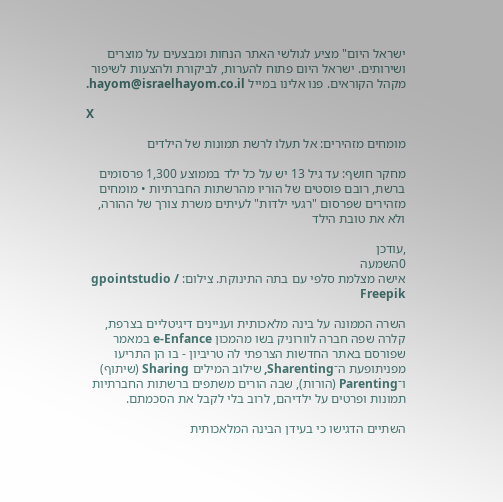ישראל היום" מציע לגולשי האתר הנחות ומבצעים על מוצרים ושירותים. ישראל היום פתוח להערות, לביקורת ולהצעות לשיפור מקהל הקוראים. פנו אלינו במייל hayom@israelhayom.co.il.

X

מומחים מזהירים: אל תעלו לרשת תמונות של הילדים

מחקר חושף: עד גיל 13 יש על כל ילד בממוצע 1,300 פרסומים ברשת, רובם פוסטים של הוריו מהרשתות החברתיות • מומחים מזהירים שפרסום "רגעי ילדות" לעיתים משרת צורך של ההורה, ולא את טובת הילד

,עודכן
0השמעה
אישה מצלמת סלפי עם בתה התינוקת. צילום: gpointstudio / Freepik

השרה הממונה על בינה מלאכותית ועניינים דיגיטליים בצרפת, קלרה שפה חברה לוורוניק בשו מהמכון e-Enfance במאמר שפורסם באתר החדשות הצרפתי לה טריביון - בו הן התריעו מפניתופעת ה־Sharenting, שילוב המילים Sharing (שיתוף) ו־Parenting (הורות), שבה הורים משתפים ברשתות החברתיות תמונות ופרטים על ילדיהם, לרוב בלי לקבל את הסכמתם.

השתיים הדגישו כי בעידן הבינה המלאכותית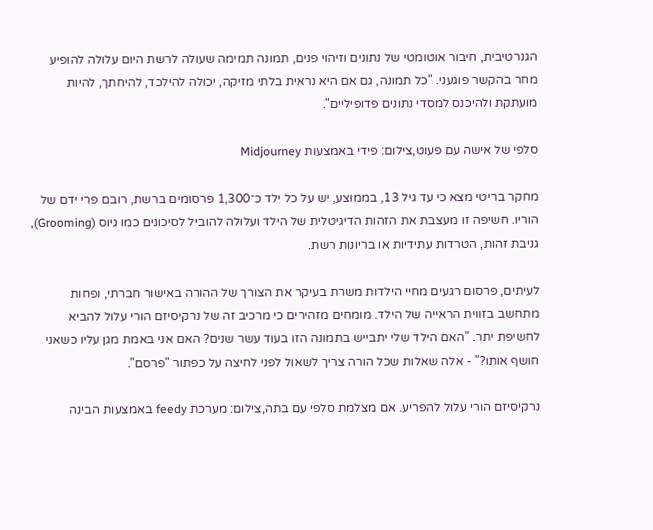הגנרטיבית, חיבור אוטומטי של נתונים וזיהוי פנים, תמונה תמימה שעולה לרשת היום עלולה להופיע מחר בהקשר פוגעני. "כל תמונה, גם אם היא נראית בלתי מזיקה, יכולה להילכד, להיחתך, להיות מועתקת ולהיכנס למסדי נתונים פדופיליים".

סלפי של אישה עם פעוט,צילום: פידי באמצעות Midjourney

מחקר בריטי מצא כי עד גיל 13, בממוצע, יש על כל ילד כ־1,300 פרסומים ברשת, רובם פרי ידם של הוריו. חשיפה זו מעצבת את הזהות הדיגיטלית של הילד ועלולה להוביל לסיכונים כמו גיוס (Grooming), גניבת זהות, הטרדות עתידיות או בריונות רשת.

לעיתים, פרסום רגעים מחיי הילדות משרת בעיקר את הצורך של ההורה באישור חברתי, ופחות מתחשב בזווית הראייה של הילד. מומחים מזהירים כי מרכיב זה של נרקיסיזם הורי עלול להביא לחשיפת יתר. "האם הילד שלי יתבייש בתמונה הזו בעוד עשר שנים? האם אני באמת מגן עליו כשאני חושף אותו?" - אלה שאלות שכל הורה צריך לשאול לפני לחיצה על כפתור "פרסם".

נרקיסיזם הורי עלול להפריע. אם מצלמת סלפי עם בתה,צילום: מערכת feedy באמצעות הבינה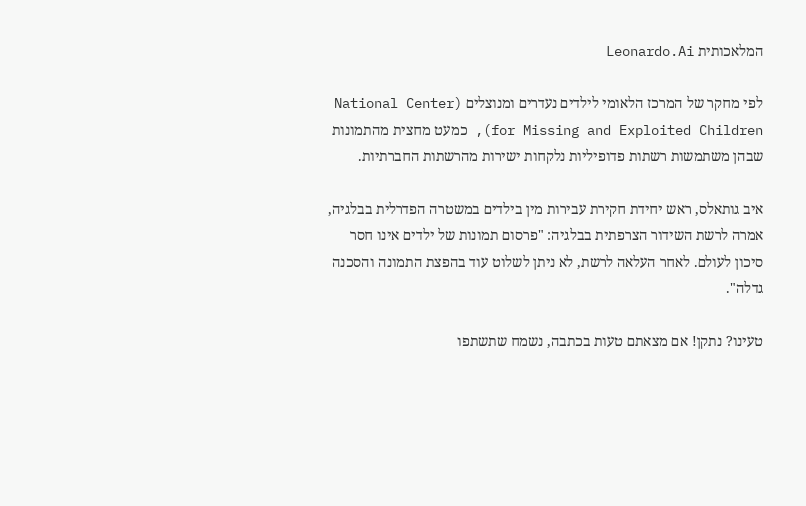המלאכותית Leonardo.Ai

לפי מחקר של המרכז הלאומי לילדים נעדרים ומנוצלים (National Center for Missing and Exploited Children), כמעט מחצית מהתמונות שבהן משתמשות רשתות פדופיליות נלקחות ישירות מהרשתות החברתיות.

איב גותאלס, ראש יחידת חקירת עבירות מין בילדים במשטרה הפדרלית בבלגיה, אמרה לרשת השידור הצרפתית בבלגיה: "פרסום תמונות של ילדים אינו חסר סיכון לעולם. לאחר העלאה לרשת, לא ניתן לשלוט עוד בהפצת התמונה והסכנה גדלה".

טעינו? נתקן! אם מצאתם טעות בכתבה, נשמח שתשתפו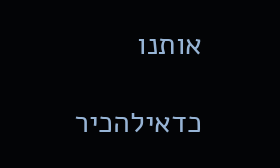אותנו

כדאילהכיר